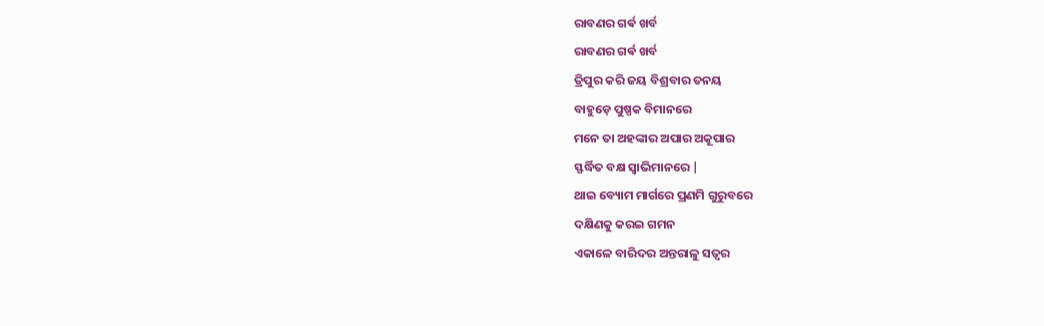ରାବଣର ଗର୍ଵ ଖର୍ବ
ରାବଣର ଗର୍ଵ ଖର୍ବ
ତ୍ରିପୁର କରି ଜୟ ବିଶ୍ରବାର ତନୟ
ବାହୁଡ଼େ ପୁଷ୍ପକ ବିମାନରେ
ମନେ ତା ଅହଙ୍କାର ଅପାର ଅକୂପାର
ସ୍ଫର୍ଦ୍ଧିତ ବକ୍ଷ ସ୍ୱାଭିମାନରେ |
ଥାଇ ବ୍ୟୋମ ମାର୍ଗରେ ପ୍ରଣମି ଗୁରୁବରେ
ଦକ୍ଷିଣକୁ କରଇ ଗମନ
ଏକାଳେ ବାରିଦର ଅନ୍ତରାଳୁ ସତ୍ୱର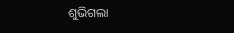ଶୁଭିଗଲା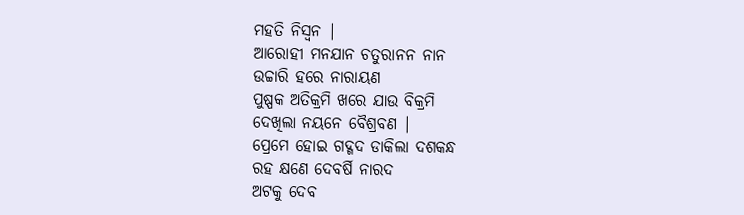ମହତି ନିସ୍ୱନ |
ଆରୋହୀ ମନଯାନ ଚତୁରାନନ ନାନ
ଉଚ୍ଚାରି ହରେ ନାରାୟଣ
ପୁଷ୍ପକ ଅତିକ୍ରମି ଖରେ ଯାଉ ବିକ୍ରମି
ଦେଖିଲା ନୟନେ ବୈଶ୍ରବଣ |
ପ୍ରେମେ ହୋଇ ଗଦ୍ଗଦ ଡାକିଲା ଦଶକନ୍ଧ
ରହ କ୍ଷଣେ ଦେବର୍ଷି ନାରଦ
ଅଟକୁ ଦେବ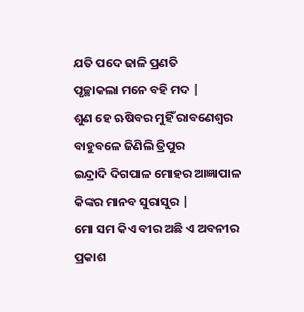ଯତି ପଦେ ଢାଳି ପ୍ରଣତି
ପୃଚ୍ଛାକଲା ମନେ ବହି ମଦ |
ଶୁଣ ହେ ଋଷିବର ମୁହିଁ ରାବଣେଶ୍ୱର
ବାହୁବଳେ ଜିଣିଲି ତ୍ରିପୁର
ଇନ୍ଦ୍ରାଦି ଦିଗପାଳ ମୋହର ଆଜ୍ଞାପାଳ
କିଙ୍କର ମାନବ ସୁରାସୁର |
ମୋ ସମ କିଏ ବୀର ଅଛି ଏ ଅବନୀର
ପ୍ରକାଶ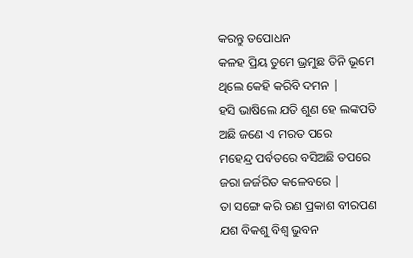କରନ୍ତୁ ତପୋଧନ
କଳହ ପ୍ରିୟ ତୁମେ ଭ୍ରମୁଛ ତିନି ଭୂମେ
ଥିଲେ କେହି କରିବି ଦମନ |
ହସି ଭାଷିଲେ ଯତି ଶୁଣ ହେ ଲଙ୍କପତି
ଅଛି ଜଣେ ଏ ମରତ ପରେ
ମହେନ୍ଦ୍ର ପର୍ବତରେ ବସିଅଛି ତପରେ
ଜରା ଜର୍ଜରିତ କଳେବରେ |
ତା ସଙ୍ଗେ କରି ରଣ ପ୍ରକାଶ ବୀରପଣ
ଯଶ ବିକଶୁ ବିଶ୍ୱ ଭୁବନ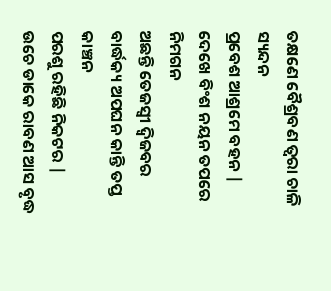ତକ୍ଷଣେ ବୈଶ୍ରବଣ ତ୍ଵରା ଚାଳି ସ୍ୟନ୍ଦନ
ପ୍ରବେଶ ଆଶ୍ରମେ ବହନ |
ଦେଖେ ବିଂଶ ନୟନ ତପରେ ନିମଗନ
ଅଛନ୍ତି ତେଜସ୍ବୀ ଦ୍ଵିଜବର
ବାର୍ଦ୍ଧକ୍ୟ ଅପଘନ କାନ୍ତି ତପ୍ତ କାଞ୍ଚନ
ପରଶୁ ରହିଛି ନିକଟର |
ଉଚେ ଡାକେ ରାବଣ ଆସ ବୃଦ୍ଧ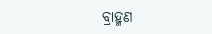ବ୍ରାହ୍ମଣ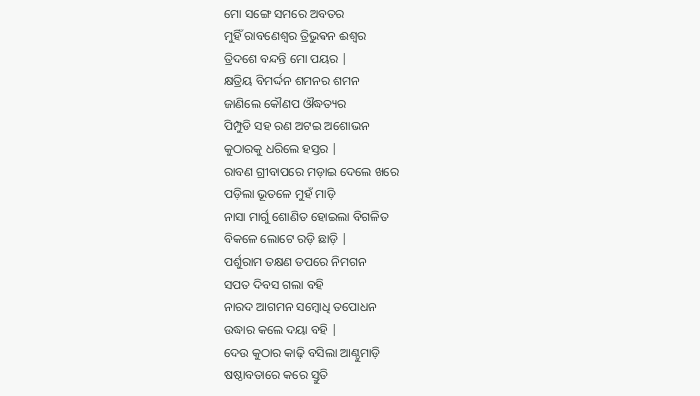ମୋ ସଙ୍ଗେ ସମରେ ଅବତର
ମୁହିଁ ରାବଣେଶ୍ଵର ତ୍ରିଭୁଵନ ଈଶ୍ୱର
ତ୍ରିଦଶେ ବନ୍ଦନ୍ତି ମୋ ପୟର |
କ୍ଷତ୍ରିୟ ବିମର୍ଦ୍ଦନ ଶମନର ଶମନ
ଜାଣିଲେ କୌଣପ ଔଦ୍ଧତ୍ୟର
ପିମ୍ପୁଡି ସହ ରଣ ଅଟଇ ଅଶୋଭନ
କୁଠାରକୁ ଧରିଲେ ହସ୍ତର |
ରାବଣ ଗ୍ରୀବାପରେ ମଡ଼ାଇ ଦେଲେ ଖରେ
ପଡ଼ିଲା ଭୂତଳେ ମୁହଁ ମାଡ଼ି
ନାସା ମାର୍ଗୁ ଶୋଣିତ ହୋଇଲା ବିଗଳିତ
ବିକଳେ ଲୋଟେ ରଡ଼ି ଛାଡ଼ି |
ପର୍ଶୁରାମ ତକ୍ଷଣ ତପରେ ନିମଗନ
ସପତ ଦିବସ ଗଲା ବହି
ନାରଦ ଆଗମନ ସମ୍ବୋଧି ତପୋଧନ
ଉଦ୍ଧାର କଲେ ଦୟା ବହି |
ଦେଉ କୁଠାର କାଢ଼ି ବସିଲା ଆଣ୍ଠୁମାଡ଼ି
ଷଷ୍ଠାବତାରେ କରେ ସ୍ତୁତି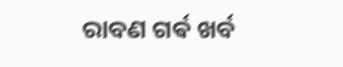ରାବଣ ଗର୍ଵ ଖର୍ବ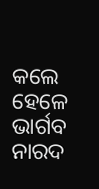କଲେ ହେଳେ ଭାର୍ଗବ
ନାରଦ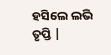ହସିଲେ ଲଭି ତୃପ୍ତି |